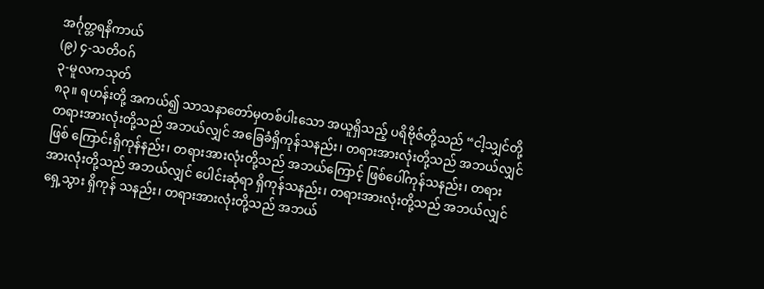အင်္ဂုတ္တရနိကာယ်
(၉) ၄-သတိဝဂ်
၃-မူလကသုတ်
၈၃။ ရဟန်းတို့ အကယ်၍ သာသနာတော်မှတစ်ပါးသော အယူရှိသည့် ပရိဗိုဇ်တို့သည် “ငါ့သျှင်တို့ တရားအားလုံးတို့သည် အဘယ်လျှင် အခြေခံရှိကုန်သနည်း၊ တရားအားလုံးတို့သည် အဘယ်လျှင် ဖြစ် ကြောင်းရှိကုန်နည်း၊ တရားအားလုံးတို့သည် အဘယ်ကြောင့် ဖြစ်ပေါ်ကုန်သနည်း၊ တရားအားလုံးတို့သည် အဘယ်လျှင် ပေါင်းဆုံရာ ရှိကုန်သနည်း၊ တရားအားလုံးတို့သည် အဘယ်လျှင် ရှေ့သွား ရှိကုန် သနည်း၊ တရားအားလုံးတို့သည် အဘယ်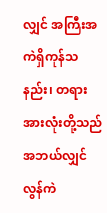လျှင် အကြီးအကဲရှိကုန်သနည်း၊ တရားအားလုံးတို့သည် အဘယ်လျှင် လွန်ကဲ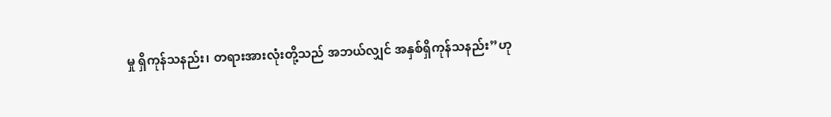မှု ရှိကုန်သနည်း၊ တရားအားလုံးတို့သည် အဘယ်လျှင် အနှစ်ရှိကုန်သနည်း”ဟု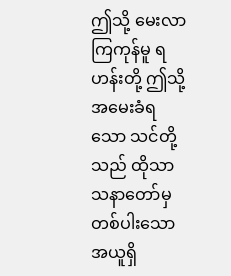ဤသို့ မေးလာကြကုန်မူ ရဟန်းတို့ ဤသို့ အမေးခံရသော သင်တို့သည် ထိုသာသနာတော်မှ တစ်ပါးသော အယူရှိ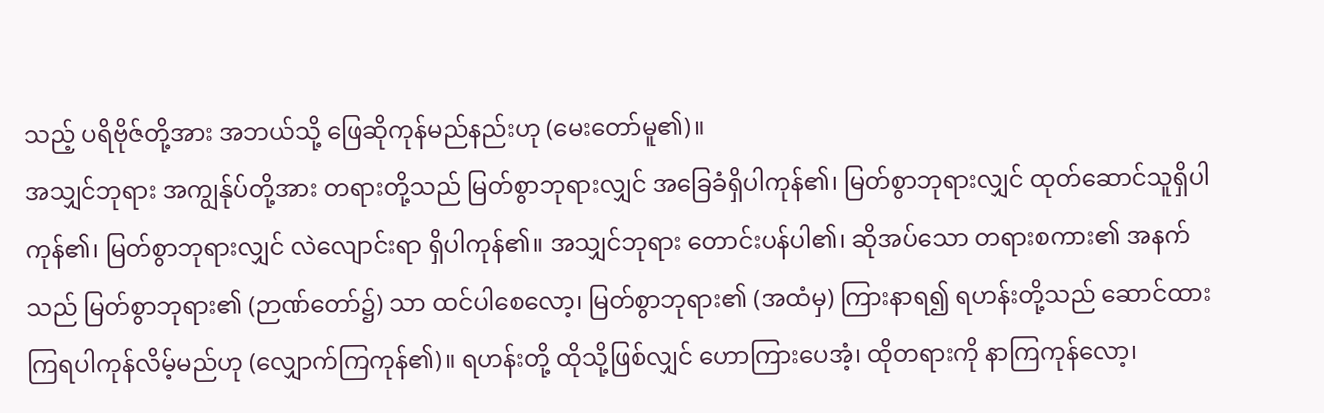သည့် ပရိဗိုဇ်တို့အား အဘယ်သို့ ဖြေဆိုကုန်မည်နည်းဟု (မေးတော်မူ၏)။
အသျှင်ဘုရား အကျွန်ုပ်တို့အား တရားတို့သည် မြတ်စွာဘုရားလျှင် အခြေခံရှိပါကုန်၏၊ မြတ်စွာဘုရားလျှင် ထုတ်ဆောင်သူရှိပါကုန်၏၊ မြတ်စွာဘုရားလျှင် လဲလျောင်းရာ ရှိပါကုန်၏။ အသျှင်ဘုရား တောင်းပန်ပါ၏၊ ဆိုအပ်သော တရားစကား၏ အနက်သည် မြတ်စွာဘုရား၏ (ဉာဏ်တော်၌) သာ ထင်ပါစေလော့၊ မြတ်စွာဘုရား၏ (အထံမှ) ကြားနာရ၍ ရဟန်းတို့သည် ဆောင်ထားကြရပါကုန်လိမ့်မည်ဟု (လျှောက်ကြကုန်၏)။ ရဟန်းတို့ ထိုသို့ဖြစ်လျှင် ဟောကြားပေအံ့၊ ထိုတရားကို နာကြကုန်လော့၊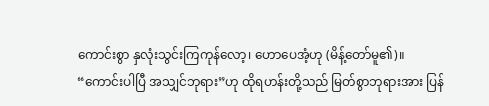ကောင်းစွာ နှလုံးသွင်းကြကုန်လော့၊ ဟောပေအံ့ဟု (မိန့်တော်မူ၏)။
“ကောင်းပါပြီ အသျှင်ဘုရား”ဟု ထိုရဟန်းတို့သည် မြတ်စွာဘုရားအား ပြန်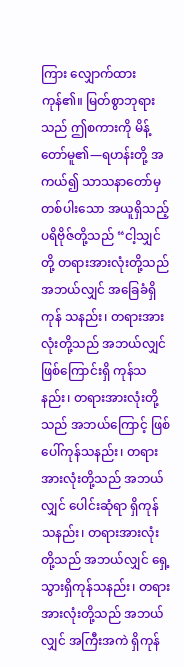ကြား လျှောက်ထားကုန်၏။ မြတ်စွာဘုရားသည် ဤစကားကို မိန့်တော်မူ၏—ရဟန်းတို့ အကယ်၍ သာသနာတော်မှ တစ်ပါးသော အယူရှိသည့် ပရိဗိုဇ်တို့သည် “ငါ့သျှင်တို့ တရားအားလုံးတို့သည် အဘယ်လျှင် အခြေခံရှိကုန် သနည်း၊ တရားအားလုံးတို့သည် အဘယ်လျှင် ဖြစ်ကြောင်းရှိ ကုန်သနည်း၊ တရားအားလုံးတို့သည် အဘယ်ကြောင့် ဖြစ်ပေါ်ကုန်သနည်း၊ တရားအားလုံးတို့သည် အဘယ်လျှင် ပေါင်းဆုံရာ ရှိကုန်သနည်း၊ တရားအားလုံးတို့သည် အဘယ်လျှင် ရှေ့သွားရှိကုန်သနည်း၊ တရားအားလုံးတို့သည် အဘယ်လျှင် အကြီးအကဲ ရှိကုန်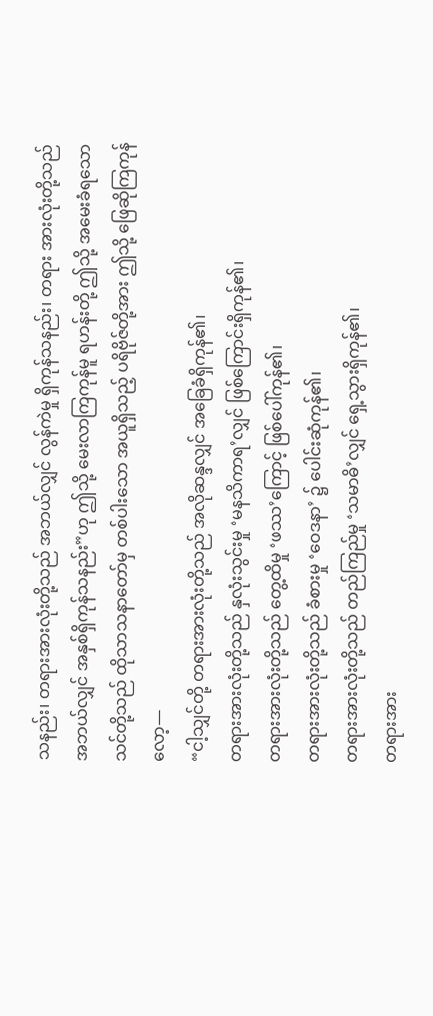သနည်း၊ တရားအားလုံးတို့သည် အဘယ်လျှင် လွန်ကဲမှု ရှိကုန်သနည်း၊ တရား အားလုံးတို့သည် အဘယ်လျှင် အနှစ်ရှိကုန်သနည်း”ဟု ဤသို့ မေးလာကြကုန်မူ ရဟန်းတို့ ဤသို့ အမေးခံရသော သင်တို့သည် ထိုသာသနာတော်မှ တစ်ပါးသော အယူရှိသည့် ပရိဗိုဇ်တို့အား ဤသို့ ဖြေဆိုကြကုန်လော့—
“ငါ့သျှင်တို့ တရားအားလုံးတို့သည် အလိုဆန္ဒလျှင် အခြေခံရှိကုန်၏၊
တရားအားလုံးတို့သည် နှလုံးသွင်းမှု ‘မနသိကာရ’လျှင် ဖြစ်ကြောင်းရှိကုန်၏၊
တရားအားလုံးတို့သည် တွေ့ထိမှု ‘ဖဿ’ကြောင့် ဖြစ်ပေါ်ကုန်၏၊
တရားအားလုံးတို့သည် ခံစားမှု ‘ဝေဒနာ’ ၌ ပေါင်းဆုံကုန်၏၊
တရားအားလုံးတို့သည် တည်ကြည်မှု ‘သမာဓိ’လျှင် ရှေ့သွားရှိကုန်၏၊
တရားအား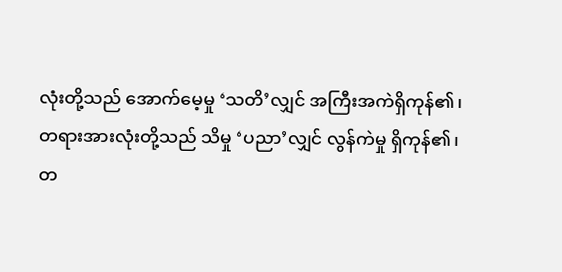လုံးတို့သည် အောက်မေ့မှု ‘သတိ’လျှင် အကြီးအကဲရှိကုန်၏၊
တရားအားလုံးတို့သည် သိမှု ‘ပညာ’လျှင် လွန်ကဲမှု ရှိကုန်၏၊
တ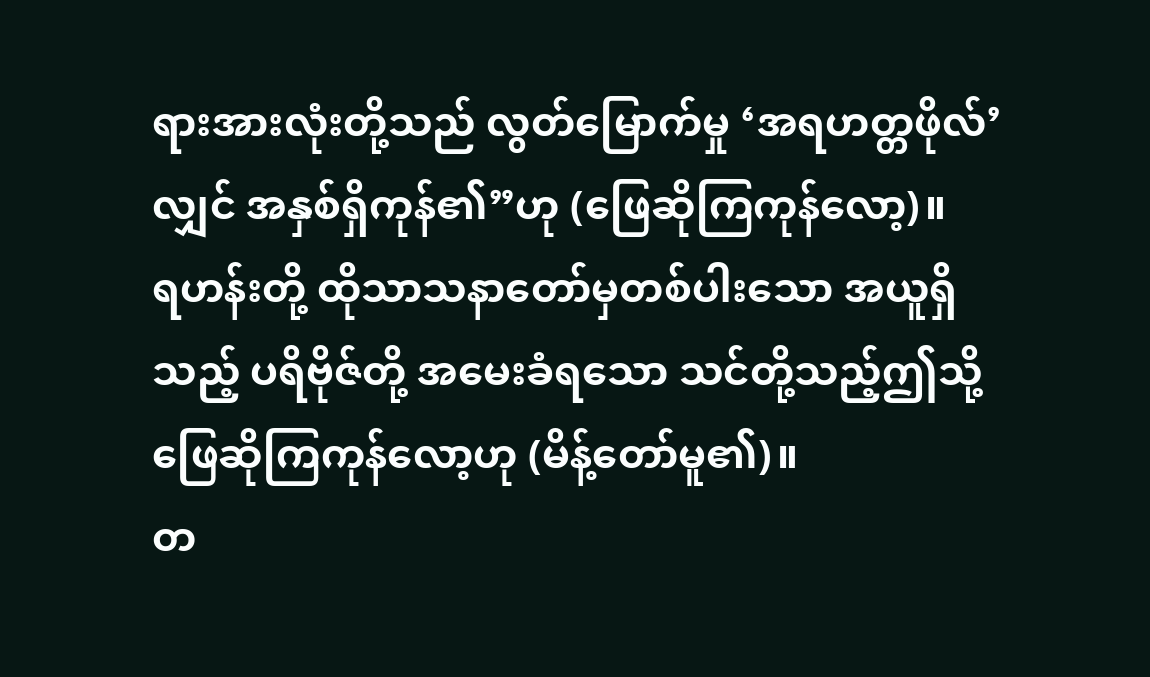ရားအားလုံးတို့သည် လွတ်မြောက်မှု ‘အရဟတ္တဖိုလ်’လျှင် အနှစ်ရှိကုန်၏”ဟု (ဖြေဆိုကြကုန်လော့)။
ရဟန်းတို့ ထိုသာသနာတော်မှတစ်ပါးသော အယူရှိသည့် ပရိဗိုဇ်တို့ အမေးခံရသော သင်တို့သည့်ဤသို့ ဖြေဆိုကြကုန်လော့ဟု (မိန့်တော်မူ၏)။
တ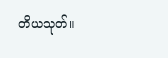တိယသုတ်။